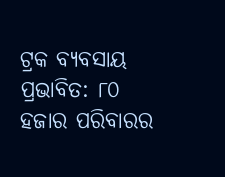ଟ୍ରକ ବ୍ୟବସାୟ ପ୍ରଭାବିତ: ୮୦ ହଜାର ପରିବାରର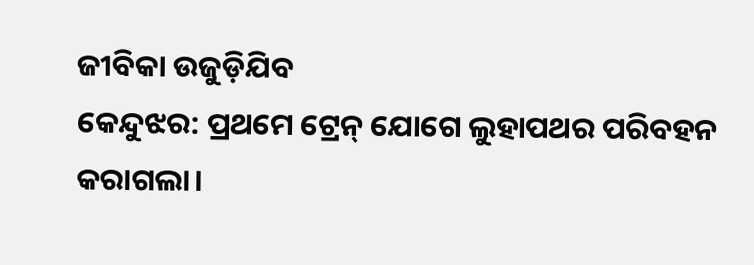ଜୀବିକା ଉଜୁଡ଼ିଯିବ
କେନ୍ଦୁଝର: ପ୍ରଥମେ ଟ୍ରେନ୍ ଯୋଗେ ଲୁହାପଥର ପରିବହନ କରାଗଲା।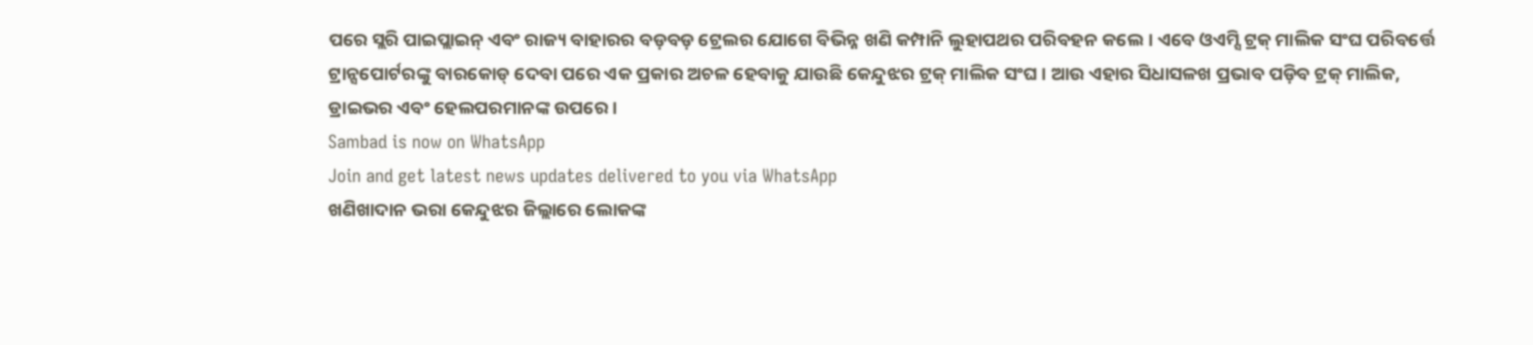ପରେ ସ୍ଲରି ପାଇପ୍ଲାଇନ୍ ଏବଂ ରାଜ୍ୟ ବାହାରର ବଡ଼ବଡ଼ ଟ୍ରେଲର ଯୋଗେ ବିଭିନ୍ନ ଖଣି କମ୍ପାନି ଲୁହାପଥର ପରିବହନ କଲେ। ଏବେ ଓଏମ୍ସି ଟ୍ରକ୍ ମାଲିକ ସଂଘ ପରିବର୍ତ୍ତେ ଟ୍ରାନ୍ସପୋର୍ଟରଙ୍କୁ ବାରକୋଡ୍ ଦେବା ପରେ ଏକ ପ୍ରକାର ଅଚଳ ହେବାକୁ ଯାଉଛି କେନ୍ଦୁଝର ଟ୍ରକ୍ ମାଲିକ ସଂଘ। ଆଉ ଏହାର ସିଧାସଳଖ ପ୍ରଭାବ ପଡ଼ିବ ଟ୍ରକ୍ ମାଲିକ, ଡ୍ରାଇଭର ଏବଂ ହେଲପରମାନଙ୍କ ଉପରେ।
Sambad is now on WhatsApp
Join and get latest news updates delivered to you via WhatsApp
ଖଣିଖାଦାନ ଭରା କେନ୍ଦୁଝର ଜିଲ୍ଲାରେ ଲୋକଙ୍କ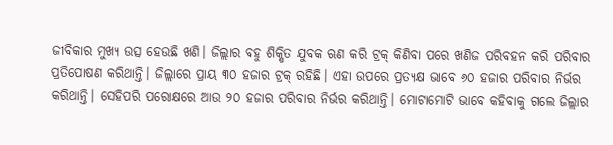ଜୀବିକାର ମୁଖ୍ୟ ଉତ୍ସ ହେଉଛି ଖଣି। ଜିଲ୍ଲାର ବହୁ ଶିକ୍ଷିତ ଯୁବକ ଋଣ କରି ଟ୍ରକ୍ କିଣିବା ପରେ ଖଣିଜ ପରିବହନ କରି ପରିବାର ପ୍ରତିପୋଷଣ କରିଥାନ୍ତି। ଜିଲ୍ଲାରେ ପ୍ରାୟ ୩୦ ହଜାର ଟ୍ରକ୍ ରହିଛି। ଏହା ଉପରେ ପ୍ରତ୍ୟକ୍ଷ ଭାବେ ୬୦ ହଜାର ପରିବାର ନିର୍ଭର କରିଥାନ୍ତି। ସେହିପରି ପରୋକ୍ଷରେ ଆଉ ୨୦ ହଜାର ପରିବାର ନିର୍ଭର କରିଥାନ୍ତି। ମୋଟାମୋଟି ଭାବେ କହିବାକୁ ଗଲେ ଜିଲ୍ଲାର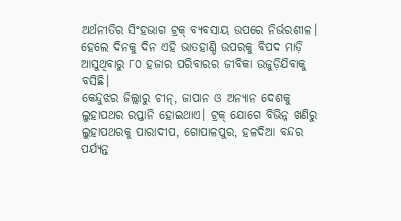ଅର୍ଥନୀତିର ସିଂହଭାଗ ଟ୍ରକ୍ ବ୍ୟବସାୟ ଉପରେ ନିର୍ଭରଶୀଳ। ହେଲେ ଦିନକୁ ଦିନ ଏହି ଭାତହାଣ୍ଡି ଉପରକୁ ବିପଦ ମାଡ଼ି ଆସୁଥିବାରୁ ୮୦ ହଜାର ପରିବାରର ଜୀବିକା ଉଜୁଡ଼ିଯିବାକୁ ବସିଛି।
କେନ୍ଦୁଝର ଜିଲ୍ଲାରୁ ଚୀନ୍, ଜାପାନ ଓ ଅନ୍ୟାନ ଦେଶକୁ ଲୁହାପଥର ରପ୍ତାନି ହୋଇଥାଏ। ଟ୍ରକ୍ ଯୋଗେ ବିଭିନ୍ନ ଖଣିରୁ ଲୁହାପଥରକୁ ପାରାଦୀପ, ଗୋପାଳପୁର, ହଳଦିଆ ବନ୍ଦର ପର୍ଯ୍ୟନ୍ତ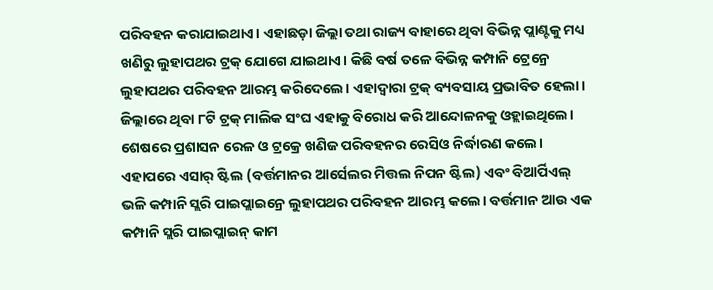ପରିବହନ କରାଯାଇଥାଏ। ଏହାଛଡ଼ା ଜିଲ୍ଲା ତଥା ରାଜ୍ୟ ବାହାରେ ଥିବା ବିଭିନ୍ନ ପ୍ଲାଣ୍ଟକୁ ମଧ୍ୟ ଖଣିରୁ ଲୁହାପଥର ଟ୍ରକ୍ ଯୋଗେ ଯାଇଥାଏ। କିଛି ବର୍ଷ ତଳେ ବିଭିନ୍ନ କମ୍ପାନି ଟ୍ରେନ୍ରେ ଲୁହାପଥର ପରିବହନ ଆରମ୍ଭ କରିଦେଲେ। ଏହାଦ୍ବାରା ଟ୍ରକ୍ ବ୍ୟବସାୟ ପ୍ରଭାବିତ ହେଲା। ଜିଲ୍ଲାରେ ଥିବା ୮ଟି ଟ୍ରକ୍ ମାଲିକ ସଂଘ ଏହାକୁ ବିରୋଧ କରି ଆନ୍ଦୋଳନକୁ ଓହ୍ଲାଇଥିଲେ। ଶେଷରେ ପ୍ରଶାସନ ରେଳ ଓ ଟ୍ରକ୍ରେ ଖଣିଜ ପରିବହନର ରେସିଓ ନିର୍ଦ୍ଧାରଣ କଲେ। ଏହାପରେ ଏସାର୍ ଷ୍ଟିଲ (ବର୍ତ୍ତମାନର ଆର୍ସେଲର ମିତ୍ତଲ ନିପନ ଷ୍ଟିଲ) ଏବଂ ବିଆର୍ପିଏଲ୍ ଭଳି କମ୍ପାନି ସ୍ଲରି ପାଇପ୍ଲାଇନ୍ରେ ଲୁହାପଥର ପରିବହନ ଆରମ୍ଭ କଲେ। ବର୍ତ୍ତମାନ ଆଉ ଏକ କମ୍ପାନି ସ୍ଲରି ପାଇପ୍ଲାଇନ୍ କାମ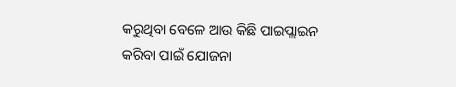କରୁଥିବା ବେଳେ ଆଉ କିଛି ପାଇପ୍ଲାଇନ କରିବା ପାଇଁ ଯୋଜନା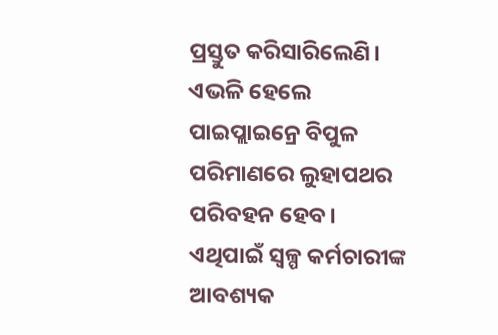ପ୍ରସ୍ତୁତ କରିସାରିଲେଣି। ଏଭଳି ହେଲେ ପାଇପ୍ଲାଇନ୍ରେ ବିପୁଳ ପରିମାଣରେ ଲୁହାପଥର ପରିବହନ ହେବ। ଏଥିପାଇଁ ସ୍ବଳ୍ପ କର୍ମଚାରୀଙ୍କ ଆବଶ୍ୟକ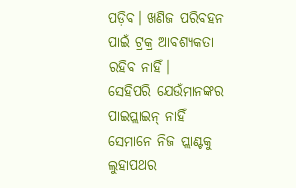ପଡ଼ିବ। ଖଣିଜ ପରିବହନ ପାଇଁ ଟ୍ରକ୍ର ଆବଶ୍ୟକତା ରହିବ ନାହିଁ।
ସେହିପରି ଯେଉଁମାନଙ୍କର ପାଇପ୍ଲାଇନ୍ ନାହିଁ ସେମାନେ ନିଜ ପ୍ଲାଣ୍ଟକୁ ଲୁହାପଥର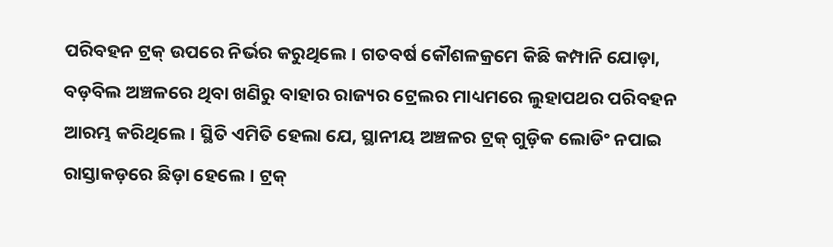ପରିବହନ ଟ୍ରକ୍ ଉପରେ ନିର୍ଭର କରୁଥିଲେ। ଗତବର୍ଷ କୌଶଳକ୍ରମେ କିଛି କମ୍ପାନି ଯୋଡ଼ା, ବଡ଼ବିଲ ଅଞ୍ଚଳରେ ଥିବା ଖଣିରୁ ବାହାର ରାଜ୍ୟର ଟ୍ରେଲର ମାଧ୍ୟମରେ ଲୁହାପଥର ପରିବହନ ଆରମ୍ଭ କରିଥିଲେ। ସ୍ଥିତି ଏମିତି ହେଲା ଯେ, ସ୍ଥାନୀୟ ଅଞ୍ଚଳର ଟ୍ରକ୍ ଗୁଡ଼ିକ ଲୋଡିଂ ନପାଇ ରାସ୍ତାକଡ଼ରେ ଛିଡ଼ା ହେଲେ। ଟ୍ରକ୍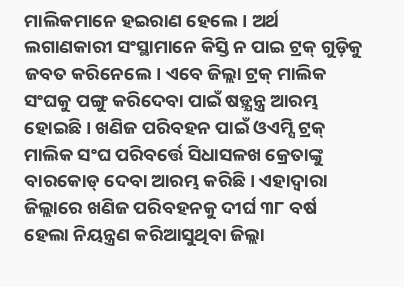ମାଲିକମାନେ ହଇରାଣ ହେଲେ। ଅର୍ଥ ଲଗାଣକାରୀ ସଂସ୍ଥାମାନେ କିସ୍ତି ନ ପାଇ ଟ୍ରକ୍ ଗୁଡ଼ିକୁ ଜବତ କରିନେଲେ। ଏବେ ଜିଲ୍ଲା ଟ୍ରକ୍ ମାଲିକ ସଂଘକୁ ପଙ୍ଗୁ କରିଦେବା ପାଇଁ ଷଡ଼୍ଯନ୍ତ୍ର ଆରମ୍ଭ ହୋଇଛି। ଖଣିଜ ପରିବହନ ପାଇଁ ଓଏମ୍ସି ଟ୍ରକ୍ ମାଲିକ ସଂଘ ପରିବର୍ତ୍ତେ ସିଧାସଳଖ କ୍ରେତାଙ୍କୁ ବାରକୋଡ୍ ଦେବା ଆରମ୍ଭ କରିଛି। ଏହାଦ୍ବାରା ଜିଲ୍ଲାରେ ଖଣିଜ ପରିବହନକୁ ଦୀର୍ଘ ୩୮ ବର୍ଷ ହେଲା ନିୟନ୍ତ୍ରଣ କରିଆସୁଥିବା ଜିଲ୍ଲା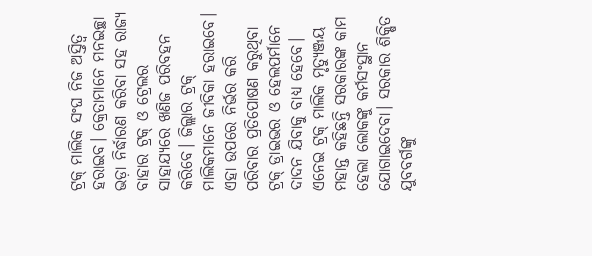ଟ୍ରକ୍ ମାଲିକ ସଂଘ ନିଜ ଅସ୍ତିତ୍ବ ହରାଇବ। କ୍ରେତାମାନେ ମନଇଚ୍ଛା ଭଡ଼ା ନିର୍ଦ୍ଧାରଣ କରିବା ସହ ରାଜ୍ୟ ବାହାର ଟ୍ରକ୍ ଓ ଟ୍ରେଲର ସାହାଯ୍ୟରେ ଖଣିଜ ପରିବହନ କରିବେ। ଜିଲ୍ଲାର ଟ୍ରକ୍ ମାଲିକମାନେ ଜୀବିକା ହରାଇବେ। ଏହା ଉପରେ ନିର୍ଭର କରି ପରିବାର ପ୍ରତିପୋଷଣ କରୁଥିବା ଟ୍ରକ୍ ଡ୍ରାଇଭର ଓ ହେଲପର୍ମାନେ ଦାଦନ ଯିବାକୁ ବାଧ୍ୟ ହେବେ।
ଏନେଇ ଟ୍ରକ୍ ମାଲିକ ମୃତ୍ୟୁଞ୍ଜୟ ମହାନ୍ତ କହିଛନ୍ତି ସରକାରଙ୍କ କାମ ହେଲା ଲୋକଙ୍କୁ କର୍ମସଂସ୍ଥାନ ଯୋଗାଇଦେବା। ସରକାର ଶିକ୍ଷିତ ଯୁବବର୍ଗଙ୍କୁ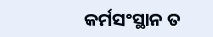କର୍ମସଂସ୍ଥାନ ତ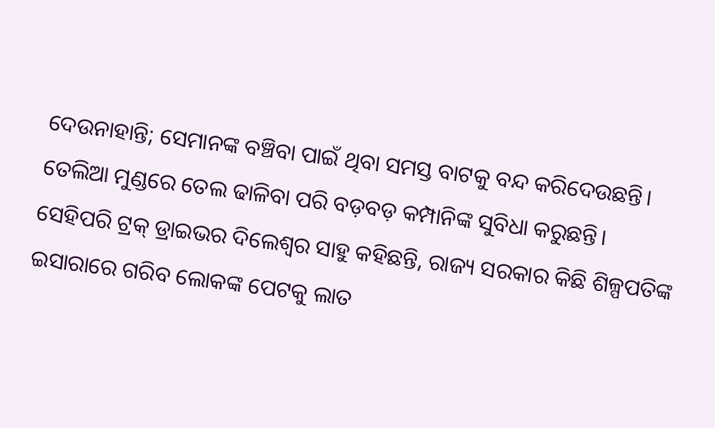ଦେଉନାହାନ୍ତି; ସେମାନଙ୍କ ବଞ୍ଚିବା ପାଇଁ ଥିବା ସମସ୍ତ ବାଟକୁ ବନ୍ଦ କରିଦେଉଛନ୍ତି। ତେଲିଆ ମୁଣ୍ଡରେ ତେଲ ଢାଳିବା ପରି ବଡ଼ବଡ଼ କମ୍ପାନିଙ୍କ ସୁବିଧା କରୁଛନ୍ତି। ସେହିପରି ଟ୍ରକ୍ ଡ୍ରାଇଭର ଦିଲେଶ୍ବର ସାହୁ କହିଛନ୍ତି, ରାଜ୍ୟ ସରକାର କିଛି ଶିଳ୍ପପତିଙ୍କ ଇସାରାରେ ଗରିବ ଲୋକଙ୍କ ପେଟକୁ ଲାତ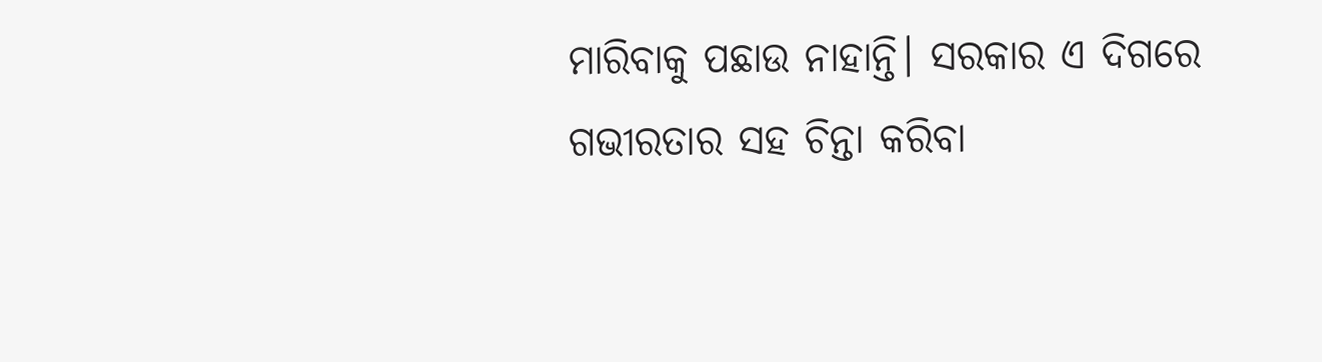ମାରିବାକୁ ପଛାଉ ନାହାନ୍ତି। ସରକାର ଏ ଦିଗରେ ଗଭୀରତାର ସହ ଚିନ୍ତା କରିବା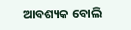ଆବଶ୍ୟକ ବୋଲି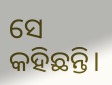ସେ କହିଛନ୍ତି।